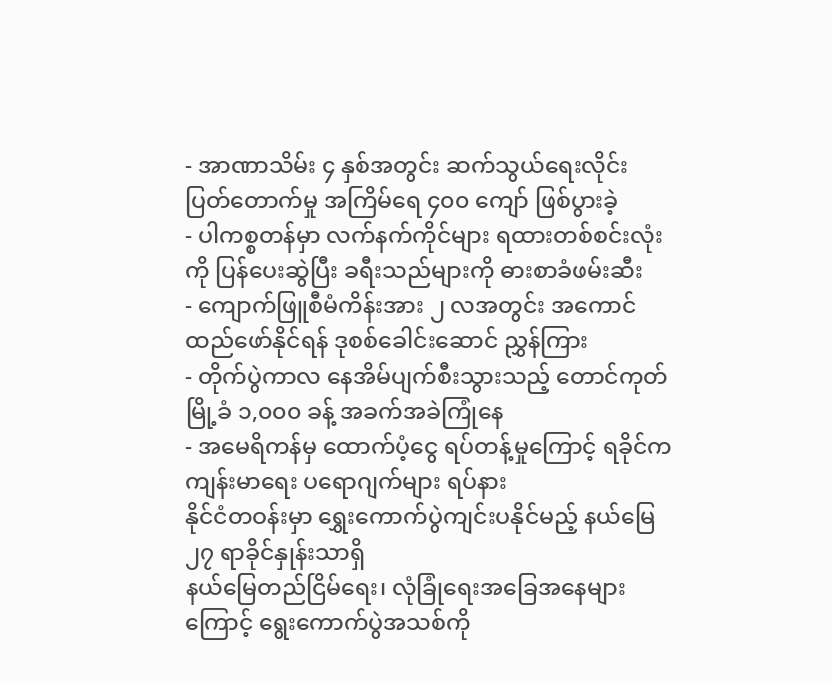- အာဏာသိမ်း ၄ နှစ်အတွင်း ဆက်သွယ်ရေးလိုင်း ပြတ်တောက်မှု အကြိမ်ရေ ၄၀၀ ကျော် ဖြစ်ပွားခဲ့
- ပါကစ္စတန်မှာ လက်နက်ကိုင်များ ရထားတစ်စင်းလုံးကို ပြန်ပေးဆွဲပြီး ခရီးသည်များကို ဓားစာခံဖမ်းဆီး
- ကျောက်ဖြူစီမံကိန်းအား ၂ လအတွင်း အကောင်ထည်ဖော်နိုင်ရန် ဒုစစ်ခေါင်းဆောင် ညွှန်ကြား
- တိုက်ပွဲကာလ နေအိမ်ပျက်စီးသွားသည့် တောင်ကုတ်မြို့ခံ ၁,၀၀၀ ခန့် အခက်အခဲကြုံနေ
- အမေရိကန်မှ ထောက်ပံ့ငွေ ရပ်တန့်မှုကြောင့် ရခိုင်က ကျန်းမာရေး ပရောဂျက်များ ရပ်နား
နိုင်ငံတဝန်းမှာ ရွှေးကောက်ပွဲကျင်းပနိုင်မည့် နယ်မြေ ၂၇ ရာခိုင်နှုန်းသာရှိ
နယ်မြေတည်ငြိမ်ရေး၊ လုံခြုံရေးအခြေအနေများကြောင့် ရွေးကောက်ပွဲအသစ်ကို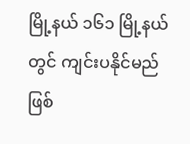မြို့နယ် ၁၆၁ မြို့နယ်တွင် ကျင်းပနိုင်မည်ဖြစ်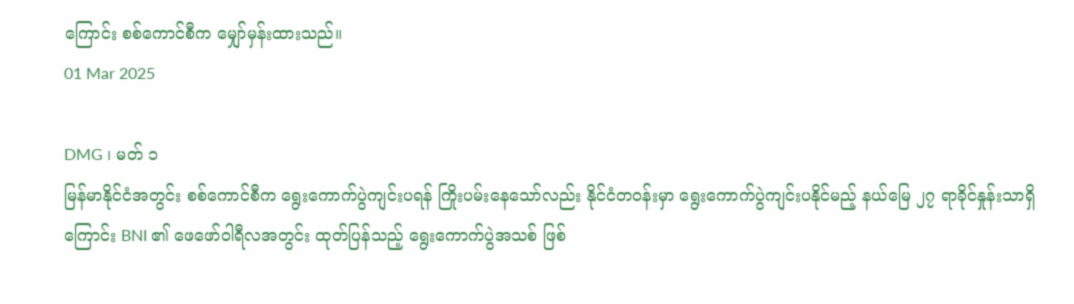ကြောင်း စစ်ကောင်စီက မျှော်မှန်းထားသည်။
01 Mar 2025

DMG ၊ မတ် ၁
မြန်မာနိုင်ငံအတွင်း စစ်ကောင်စီက ရွေးကောက်ပွဲကျင်းပရန် ကြိုးပမ်းနေသော်လည်း နိုင်ငံတဝန်းမှာ ရွေးကောက်ပွဲကျင်းပနိုင်မည့် နယ်မြေ ၂၇ ရာခိုင်နှုန်းသာရှိကြောင်း BNI ၏ ဖေဖော်ဝါရီလအတွင်း ထုတ်ပြန်သည့် ရွေးကောက်ပွဲအသစ် ဖြစ်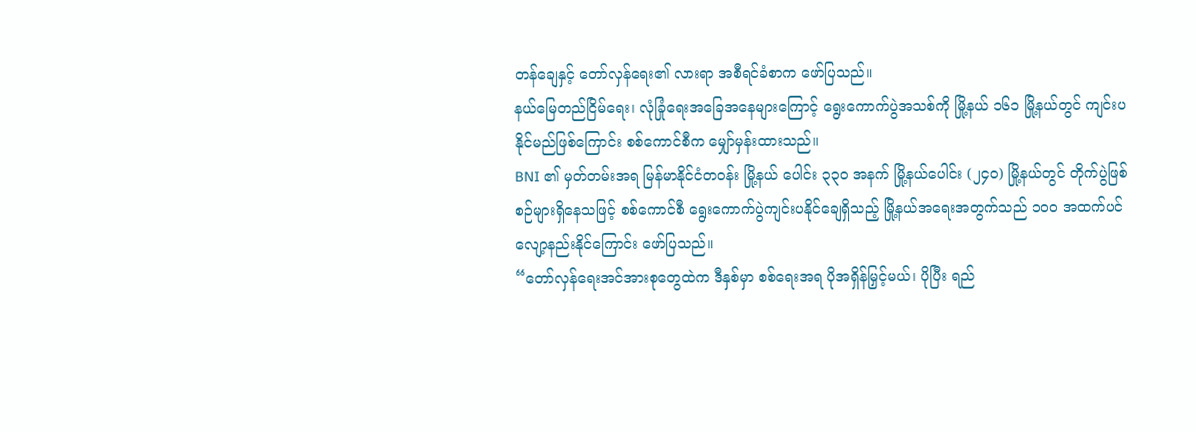တန်ချေနှင့် တော်လှန်ရေး၏ လားရာ အစီရင်ခံစာက ဖော်ပြသည်။
နယ်မြေတည်ငြိမ်ရေး၊ လုံခြုံရေးအခြေအနေများကြောင့် ရွေးကောက်ပွဲအသစ်ကို မြို့နယ် ၁၆၁ မြို့နယ်တွင် ကျင်းပနိုင်မည်ဖြစ်ကြောင်း စစ်ကောင်စီက မျှော်မှန်းထားသည်။
BNI ၏ မှတ်တမ်းအရ မြန်မာနိုင်ငံတဝန်း မြို့နယ် ပေါင်း ၃၃၀ အနက် မြို့နယ်ပေါင်း (၂၄၀) မြို့နယ်တွင် တိုက်ပွဲဖြစ်စဉ်များရှိနေသဖြင့် စစ်ကောင်စီ ရွေးကောက်ပွဲကျင်းပနိုင်ချေရှိသည့် မြို့နယ်အရေးအတွက်သည် ၁၀၀ အထက်ပင် လျော့နည်းနိုင်ကြောင်း ဖော်ပြသည်။
“တော်လှန်ရေးအင်အားစုတွေထဲက ဒီနှစ်မှာ စစ်ရေးအရ ပိုအရှိန်မြှင့်မယ်၊ ပိုပြီး ရည်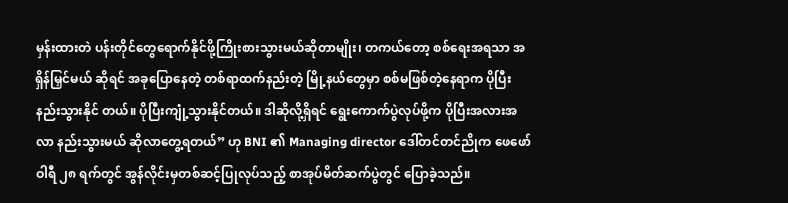မှန်းထားတဲ ပန်းတိုင်တွေရောက်နိုင်ဖို့ကြိုးစားသွားမယ်ဆိုတာမျိုး၊ တကယ်တော့ စစ်ရေးအရသာ အရှိန်မြှင်မယ် ဆိုရင် အခုပြောနေတဲ့ တစ်ရာထက်နည်းတဲ့ မြို့နယ်တွေမှာ စစ်မဖြစ်တဲ့နေရာက ပိုပြီးနည်းသွားနိုင် တယ်။ ပိုပြီးကျုံ့သွားနိုင်တယ်။ ဒါဆိုလို့ရှိရင် ရွေးကောက်ပွဲလုပ်ဖို့က ပိုပြီးအလားအလာ နည်းသွားမယ် ဆိုလာတွေ့ရတယ်” ဟု BNI ၏ Managing director ဒေါ်တင်တင်ညိုက ဖေဖော်ဝါရီ ၂၈ ရက်တွင် အွန်လိုင်းမှတစ်ဆင့်ပြုလုပ်သည့် စာအုပ်မိတ်ဆက်ပွဲတွင် ပြောခဲ့သည်။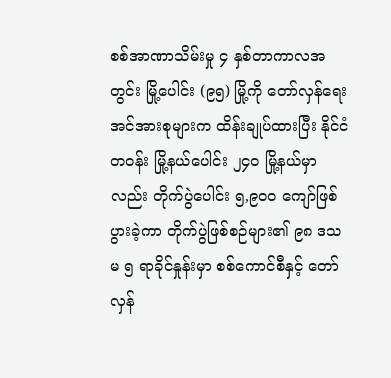စစ်အာဏာသိမ်းမှု ၄ နှစ်တာကာလအတွင်း မြို့ပေါင်း (၉၅) မြို့ကို တော်လှန်ရေးအင်အားစုများက ထိန်းချုပ်ထားပြီး နိုင်ငံတဝန်း မြို့နယ်ပေါင်း ၂၄၀ မြို့နယ်မှာလည်း တိုက်ပွဲပေါင်း ၅,၉၀၀ ကျော်ဖြစ်ပွားခဲ့ကာ တိုက်ပွဲဖြစ်စဉ်များ၏ ၉၈ ဒသမ ၅ ရာခိုင်နှုန်းမှာ စစ်ကောင်စီနှင့် တော်လှန်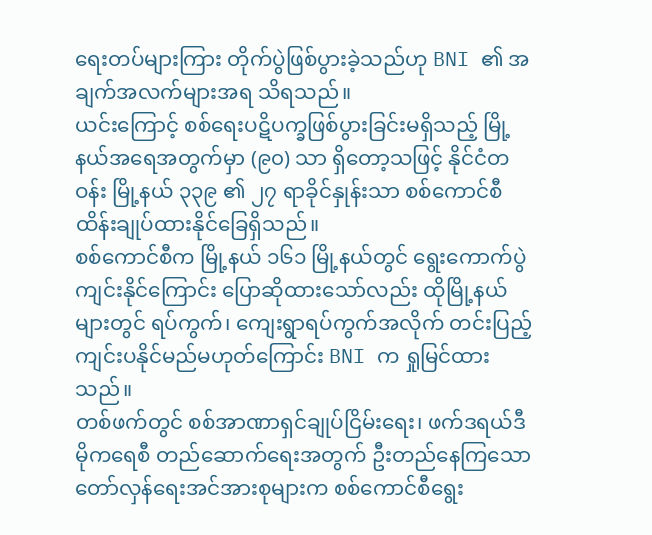ရေးတပ်များကြား တိုက်ပွဲဖြစ်ပွားခဲ့သည်ဟု BNI ၏ အချက်အလက်များအရ သိရသည်။
ယင်းကြောင့် စစ်ရေးပဋိပက္ခဖြစ်ပွားခြင်းမရှိသည့် မြို့နယ်အရေအတွက်မှာ (၉၀) သာ ရှိတော့သဖြင့် နိုင်ငံတဝန်း မြို့နယ် ၃၃၉ ၏ ၂၇ ရာခိုင်နှုန်းသာ စစ်ကောင်စီ ထိန်းချုပ်ထားနိုင်ခြေရှိသည်။
စစ်ကောင်စီက မြို့နယ် ၁၆၁ မြို့နယ်တွင် ရွေးကောက်ပွဲကျင်းနိုင်ကြောင်း ပြောဆိုထားသော်လည်း ထိုမြို့နယ်များတွင် ရပ်ကွက်၊ ကျေးရွာရပ်ကွက်အလိုက် တင်းပြည့်ကျင်းပနိုင်မည်မဟုတ်ကြောင်း BNI က ရှုမြင်ထားသည်။
တစ်ဖက်တွင် စစ်အာဏာရှင်ချုပ်ငြိမ်းရေး၊ ဖက်ဒရယ်ဒီမိုကရေစီ တည်ဆောက်ရေးအတွက် ဦးတည်နေကြသော တော်လှန်ရေးအင်အားစုများက စစ်ကောင်စီရွေး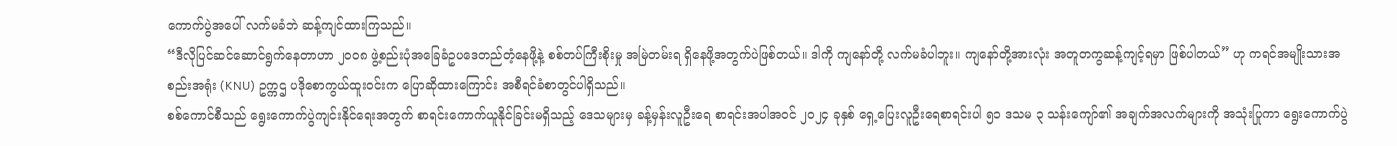ကောက်ပွဲအပေါ် လက်မခံဘဲ ဆန့်ကျင်ထားကြသည်။
“ဒီလိုပြင်ဆင်ဆောင်ရွက်နေတာဟာ ၂၀၀၈ ဖွဲ့စည်းပုံအခြေခံဥပဒေတည်တံ့နေဖို့နဲ့ စစ်တပ်ကြီးစိုးမှု အမြဲတမ်းရ ရှိနေဖို့အတွက်ပဲဖြစ်တယ်။ ဒါကို ကျနော်တို့ လက်မခံပါဘူး။ ကျနော်တို့အားလုံး အတူတကွဆန့်ကျင့်ရမှာ ဖြစ်ပါတယ်” ဟု ကရင်အမျိုးသားအစည်းအရုံး (KNU) ဥက္ကဌ ပဒိုစောကွယ်ထူးဝင်းက ပြောဆိုထားကြောင်း အစီရင်ခံစာတွင်ပါရှိသည်။
စစ်ကောင်စီသည် ရွေးကောက်ပွဲကျင်းနိုင်ရေးအတွက် စာရင်းကောက်ယူနိုင်ခြင်းမရှိသည့် ဒေသများမှ ခန့်မှန်းလူဦးရေ စာရင်းအပါအဝင် ၂၀၂၄ ခုနှစ် ရှေ့ပြေးလူဦးရေစာရင်းပါ ၅၁ ဒသမ ၃ သန်းကျော်၏ အချက်အလက်များကို အသုံးပြုကာ ရွေးကောက်ပွဲ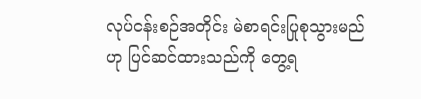လုပ်ငန်းစဉ်အတိုင်း မဲစာရင်းပြုစုသွားမည်ဟု ပြင်ဆင်ထားသည်ကို တွေ့ရ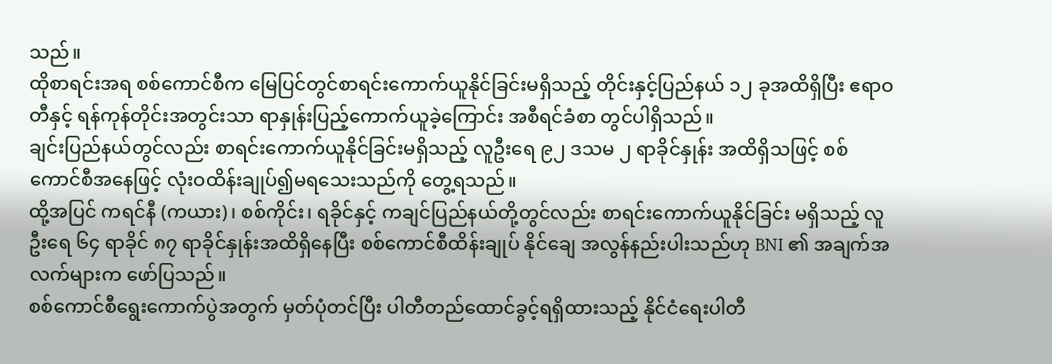သည်။
ထိုစာရင်းအရ စစ်ကောင်စီက မြေပြင်တွင်စာရင်းကောက်ယူနိုင်ခြင်းမရှိသည့် တိုင်းနှင့်ပြည်နယ် ၁၂ ခုအထိရှိပြီး ဧရာဝတီနှင့် ရန်ကုန်တိုင်းအတွင်းသာ ရာနှုန်းပြည့်ကောက်ယူခဲ့ကြောင်း အစီရင်ခံစာ တွင်ပါရှိသည်။
ချင်းပြည်နယ်တွင်လည်း စာရင်းကောက်ယူနိုင်ခြင်းမရှိသည့် လူဦးရေ ၉၂ ဒသမ ၂ ရာခိုင်နှုန်း အထိရှိသဖြင့် စစ်ကောင်စီအနေဖြင့် လုံးဝထိန်းချုပ်၍မရသေးသည်ကို တွေ့ရသည်။
ထို့အပြင် ကရင်နီ (ကယား)၊ စစ်ကိုင်း၊ ရခိုင်နှင့် ကချင်ပြည်နယ်တို့တွင်လည်း စာရင်းကောက်ယူနိုင်ခြင်း မရှိသည့် လူဦးရေ ၆၄ ရာခိုင် ၈၇ ရာခိုင်နှုန်းအထိရှိနေပြီး စစ်ကောင်စီထိန်းချုပ် နိုင်ချေ အလွန်နည်းပါးသည်ဟု BNI ၏ အချက်အလက်များက ဖော်ပြသည်။
စစ်ကောင်စီရွေးကောက်ပွဲအတွက် မှတ်ပုံတင်ပြီး ပါတီတည်ထောင်ခွင့်ရရှိထားသည့် နိုင်ငံရေးပါတီ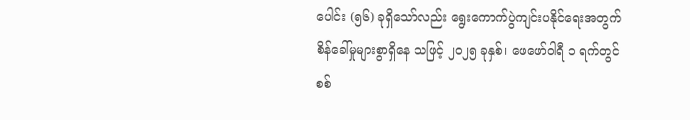ပေါင်း (၅၆) ခုရှိသော်လည်း ရွေးကောက်ပွဲကျင်းပနိုင်ရေးအတွက် စိန်ခေါ်မှုများစွာရှိနေ သဖြင့် ၂၀၂၅ ခုနှစ်၊ ဖေဖော်ဝါရီ ၁ ရက်တွင် စစ်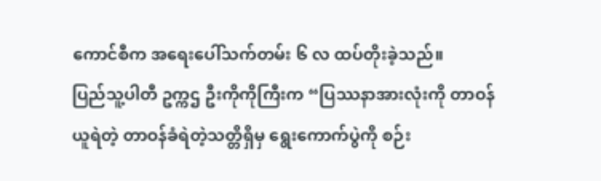ကောင်စီက အရေးပေါ်သက်တမ်း ၆ လ ထပ်တိုးခဲ့သည်။
ပြည်သူ့ပါတီ ဥက္ကဌ ဦးကိုကိုကြီးက “ပြဿနာအားလုံးကို တာဝန်ယူရဲတဲ့ တာဝန်ခံရဲတဲ့သတ္တိရှိမှ ရွေးကောက်ပွဲကို စဉ်း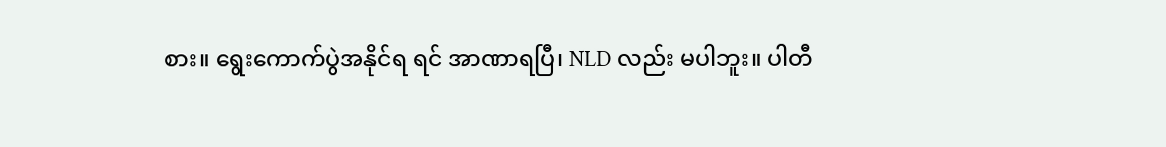စား။ ရွေးကောက်ပွဲအနိုင်ရ ရင် အာဏာရပြီ၊ NLD လည်း မပါဘူး။ ပါတီ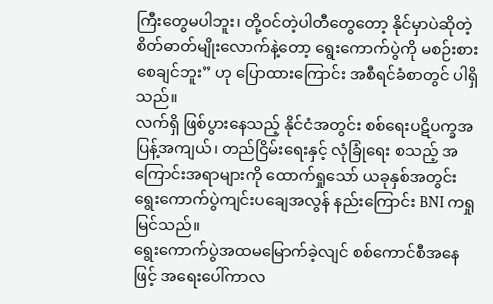ကြီးတွေမပါဘူး၊ တို့ဝင်တဲ့ပါတီတွေတော့ နိုင်မှာပဲဆိုတဲ့ စိတ်ဓာတ်မျိုးလောက်နဲ့တော့ ရွေးကောက်ပွဲကို မစဉ်းစားစေချင်ဘူး” ဟု ပြောထားကြောင်း အစီရင်ခံစာတွင် ပါရှိသည်။
လက်ရှိ ဖြစ်ပွားနေသည့် နိုင်ငံအတွင်း စစ်ရေးပဋိပက္ခအပြန့်အကျယ်၊ တည်ငြိမ်းရေးနှင့် လုံခြုံရေး စသည့် အကြောင်းအရာများကို ထောက်ရှုသော် ယခုနှစ်အတွင်း ရွေးကောက်ပွဲကျင်းပချေအလွန် နည်းကြောင်း BNI ကရှုမြင်သည်။
ရွေးကောက်ပွဲအထမမြောက်ခဲ့လျင် စစ်ကောင်စီအနေဖြင့် အရေးပေါ်ကာလ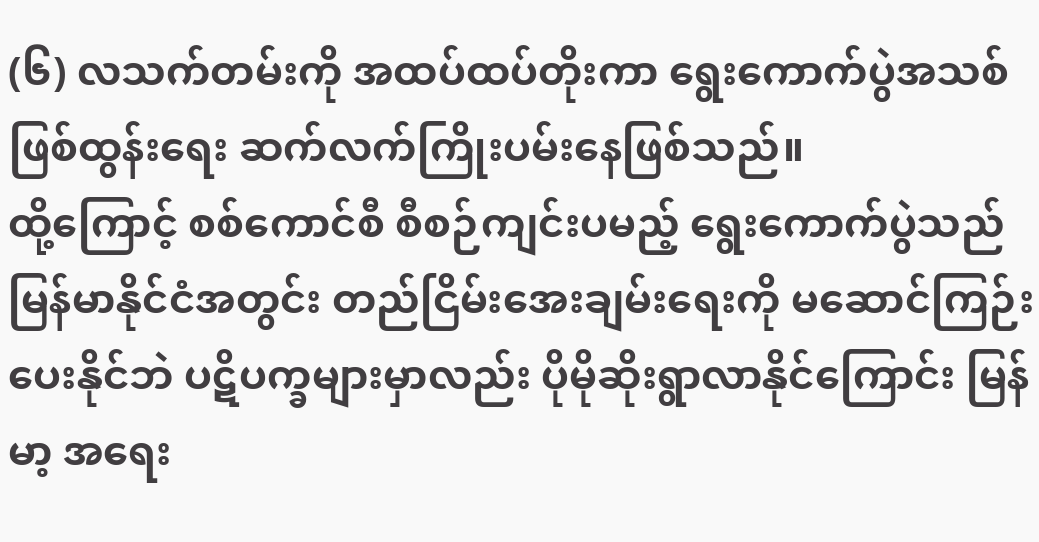(၆) လသက်တမ်းကို အထပ်ထပ်တိုးကာ ရွေးကောက်ပွဲအသစ် ဖြစ်ထွန်းရေး ဆက်လက်ကြိုးပမ်းနေဖြစ်သည်။
ထို့ကြောင့် စစ်ကောင်စီ စီစဉ်ကျင်းပမည့် ရွေးကောက်ပွဲသည် မြန်မာနိုင်ငံအတွင်း တည်ငြိမ်းအေးချမ်းရေးကို မဆောင်ကြဉ်းပေးနိုင်ဘဲ ပဋိပက္ခများမှာလည်း ပိုမိုဆိုးရွာလာနိုင်ကြောင်း မြန်မာ့ အရေး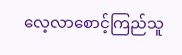လေ့လာစောင့်ကြည်သူ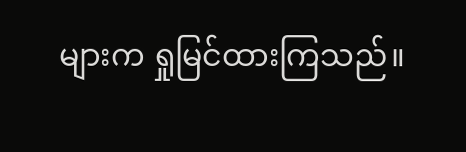များက ရှုမြင်ထားကြသည်။